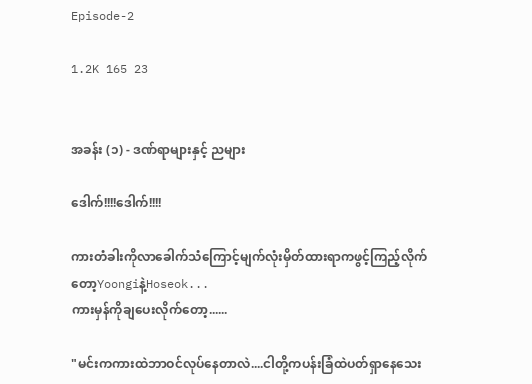Episode-2

1.2K 165 23


အခန်း (၁) - ဒဏ်ရာများနှင့် ညများ

ဒေါက်!!!!ဒေါက်!!!!

ကားတံခါးကိုလာခေါက်သံကြောင့်မျက်လုံးမှိတ်ထားရာကဖွင့်ကြည့်လိုက်တော့Yoongiနဲ့Hoseok...
ကားမှန်ကိုချပေးလိုက်တော့......

"မင်းကကားထဲဘာဝင်လုပ်နေတာလဲ....ငါတို့ကပန်းခြံထဲပတ်ရှာနေသေး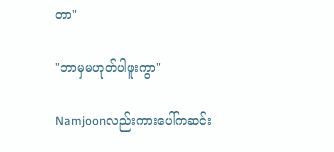တာ"

"ဘာမှမဟုတ်ပါဖူးကွာ"

Namjoonလည်းကားပေါ်ကဆင်း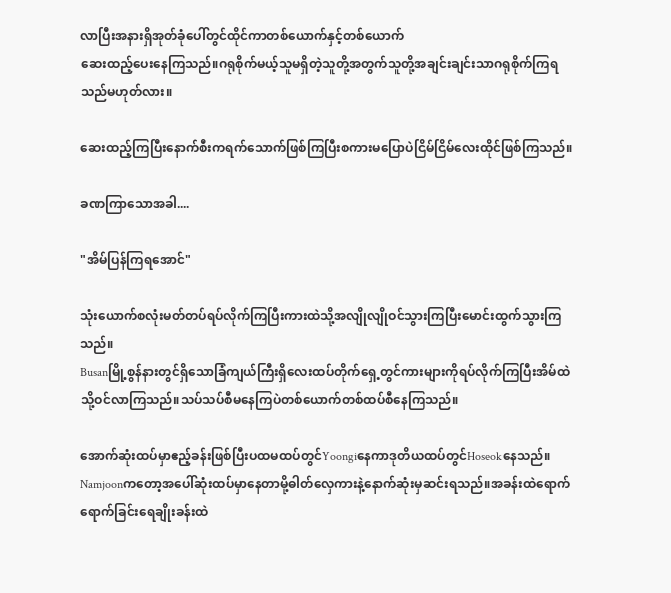လာပြီးအနားရှိအုတ်ခုံပေါ်တွင်ထိုင်ကာတစ်ယောက်နှင့်တစ်ယောက်
ဆေးထည့်ပေးနေကြသည်။ဂရုစိုက်မယ့်သူမရှိတဲ့သူတို့အတွက်သူတို့အချင်းချင်းသာဂရုစိုက်ကြရသည်မဟုတ်လား။

ဆေးထည့်ကြပြီးနောက်စီးကရက်သောက်ဖြစ်ကြပြီးစကားမပြောပဲငြိမ်ငြိမ်လေးထိုင်ဖြစ်ကြသည်။

ခဏကြာသောအခါ....

"အိမ်ပြန်ကြရအောင်"

သုံးယောက်စလုံးမတ်တပ်ရပ်လိုက်ကြပြီးကားထဲသို့အလျိုလျိုဝင်သွားကြပြီးမောင်းထွက်သွားကြသည်။
Busanမြို့စွန်နားတွင်ရှိသောခြံကျယ်ကြီးရှိလေးထပ်တိုက်ရှေ့တွင်ကားများကိုရပ်လိုက်ကြပြီးအိမ်ထဲသို့ဝင်လာကြသည်။သပ်သပ်စီမနေကြပဲတစ်ယောက်တစ်ထပ်စီနေကြသည်။

အောက်ဆုံးထပ်မှာဧည့်ခန်းဖြစ်ပြီးပထမထပ်တွင်Yoongiနေကာဒုတိယထပ်တွင်Hoseokနေသည်။
Namjoonကတော့အပေါ်ဆုံးထပ်မှာနေတာမို့ဓါတ်လှေကားနဲ့နောက်ဆုံးမှဆင်းရသည်။အခန်းထဲရောက်ရောက်ခြင်းရေချိုးခန်းထဲ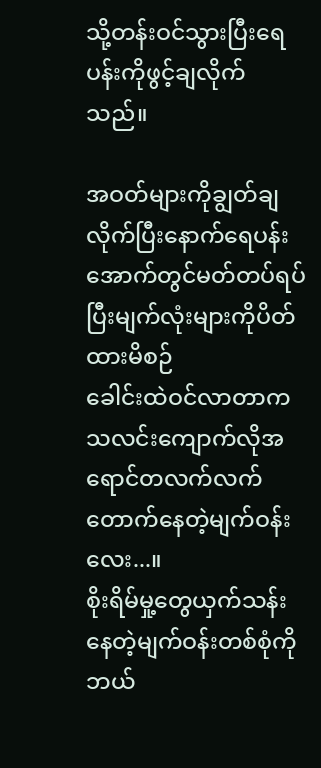သို့တန်းဝင်သွားပြီးရေပန်းကိုဖွင့်ချလိုက်သည်။

အဝတ်များကိုချွတ်ချလိုက်ပြီးနောက်ရေပန်းအောက်တွင်မတ်တပ်ရပ်ပြီးမျက်လုံးများကိုပိတ်ထားမိစဉ်
ခေါင်းထဲဝင်လာတာကသလင်းကျောက်လိုအရောင်တလက်လက်တောက်နေတဲ့မျက်ဝန်းလေး...။
စိုးရိမ်မှု့တွေယှက်သန်းနေတဲ့မျက်ဝန်းတစ်စုံကိုဘယ်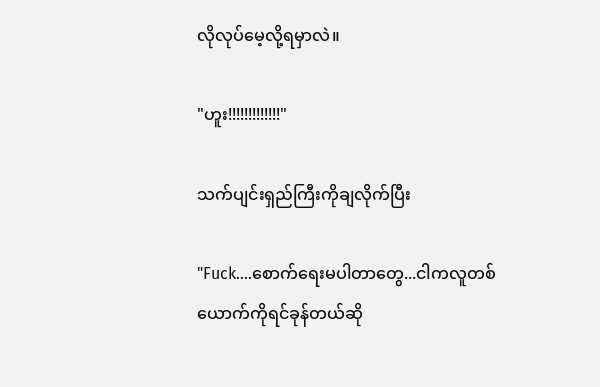လိုလုပ်မေ့လို့ရမှာလဲ။

"ဟူး!!!!!!!!!!!!!"

သက်ပျင်းရှည်ကြီးကိုချလိုက်ပြီး

"Fuck....စောက်ရေးမပါတာတွေ...ငါကလူတစ်ယောက်ကိုရင်ခုန်တယ်ဆို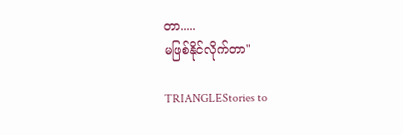တာ.....
မဖြစ်နိုင်လိုက်တာ"

TRIANGLEStories to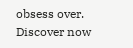obsess over. Discover now